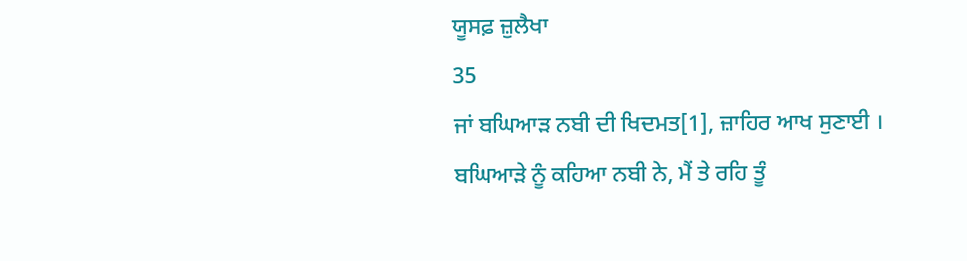ਯੂਸਫ਼ ਜ਼ੁਲੈਖਾ
35
ਜਾਂ ਬਘਿਆੜ ਨਬੀ ਦੀ ਖਿਦਮਤ[1], ਜ਼ਾਹਿਰ ਆਖ ਸੁਣਾਈ ।
ਬਘਿਆੜੇ ਨੂੰ ਕਹਿਆ ਨਬੀ ਨੇ, ਮੈਂ ਤੇ ਰਹਿ ਤੂੰ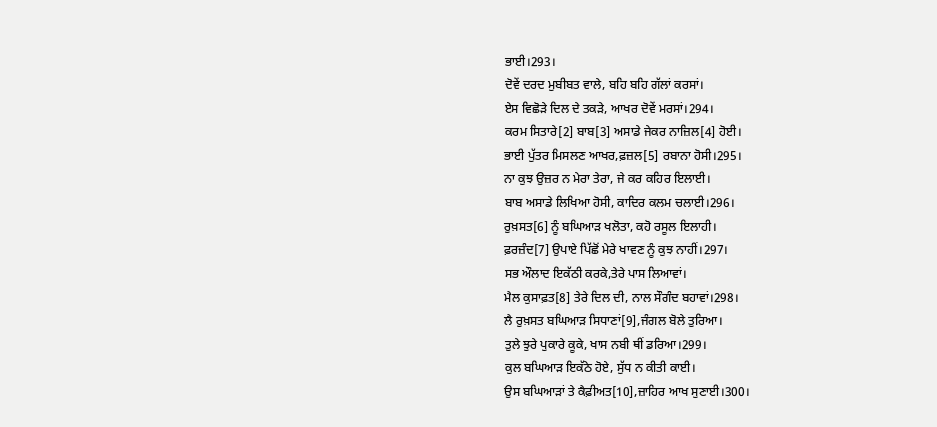ਭਾਈ।293।
ਦੋਵੇਂ ਦਰਦ ਮੁਬੀਬਤ ਵਾਲੇ, ਬਹਿ ਬਹਿ ਗੱਲਾਂ ਕਰਸਾਂ।
ਏਸ ਵਿਛੋੜੇ ਦਿਲ ਦੇ ਤਕੜੇ, ਆਖਰ ਦੋਵੇਂ ਮਰਸਾਂ।294।
ਕਰਮ ਸਿਤਾਰੇ[2] ਬਾਬ[3] ਅਸਾਡੇ ਜੇਕਰ ਨਾਜ਼ਿਲ[4] ਹੋਈ।
ਭਾਈ ਪੁੱਤਰ ਮਿਸਲਣ ਆਖਰ,ਫ਼ਜ਼ਲ[5] ਰਬਾਨਾ ਹੋਸੀ।295।
ਨਾ ਕੁਝ ਉਜ਼ਰ ਨ ਮੇਰਾ ਤੇਰਾ, ਜੇ ਕਰ ਕਹਿਰ ਇਲਾਈ।
ਬਾਬ ਅਸਾਡੇ ਲਿਖਿਆ ਹੋਸੀ, ਕਾਦਿਰ ਕਲਮ ਚਲਾਈ।296।
ਰੁਖ਼ਸਤ[6] ਨੂੰ ਬਘਿਆੜ ਖਲੋਤਾ, ਕਹੋ ਰਸੂਲ ਇਲਾਹੀ।
ਫ਼ਰਜ਼ੰਦ[7] ਉਪਾਏ ਪਿੱਛੋਂ ਮੇਰੇ ਖਾਵਣ ਨੂੰ ਕੁਝ ਨਾਹੀਂ।297।
ਸਭ ਔਲਾਦ ਇਕੱਠੀ ਕਰਕੇ,ਤੇਰੇ ਪਾਸ ਲਿਆਵਾਂ।
ਮੈਲ ਕੁਸਾਫ਼ਤ[8] ਤੇਰੇ ਦਿਲ ਦੀ, ਨਾਲ ਸੌਗੰਦ ਬਹਾਵਾਂ।298।
ਲੈ ਰੁਖ਼ਸਤ ਬਘਿਆੜ ਸਿਧਾਣਾਂ[9],ਜੰਗਲ ਬੋਲੇ ਤੁਰਿਆ।
ਤੁਲੇ ਝੁਰੇ ਪੁਕਾਰੇ ਕੂਕੇ, ਖਾਸ ਨਬੀ ਥੀਂ ਡਰਿਆ।299।
ਕੁਲ ਬਘਿਆੜ ਇਕੱਠੇ ਹੋਏ, ਸੁੱਧ ਨ ਕੀਤੀ ਕਾਈ।
ਉਸ ਬਘਿਆੜਾਂ ਤੇ ਕੈਫ਼ੀਅਤ[10],ਜ਼ਾਹਿਰ ਆਖ ਸੁਣਾਈ।300।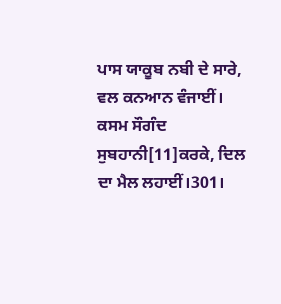ਪਾਸ ਯਾਕੂਬ ਨਬੀ ਦੇ ਸਾਰੇ, ਵਲ ਕਨਆਨ ਵੰਜਾਈਂ।
ਕਸਮ ਸੌਗੰਦ ਸੁਬਹਾਨੀ[11]ਕਰਕੇ, ਦਿਲ ਦਾ ਮੈਲ ਲਹਾਈਂ।301।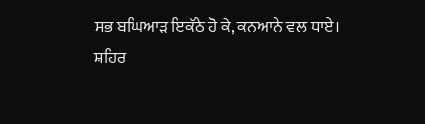ਸਭ ਬਘਿਆੜ ਇਕੱਠੇ ਹੋ ਕੇ, ਕਨਆਨੇ ਵਲ ਧਾਏ।
ਸ਼ਹਿਰ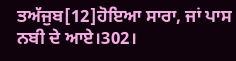ਤਅੱਜੁਬ[12]ਹੋਇਆ ਸਾਰਾ, ਜਾਂ ਪਾਸ ਨਬੀ ਦੇ ਆਏ।302।